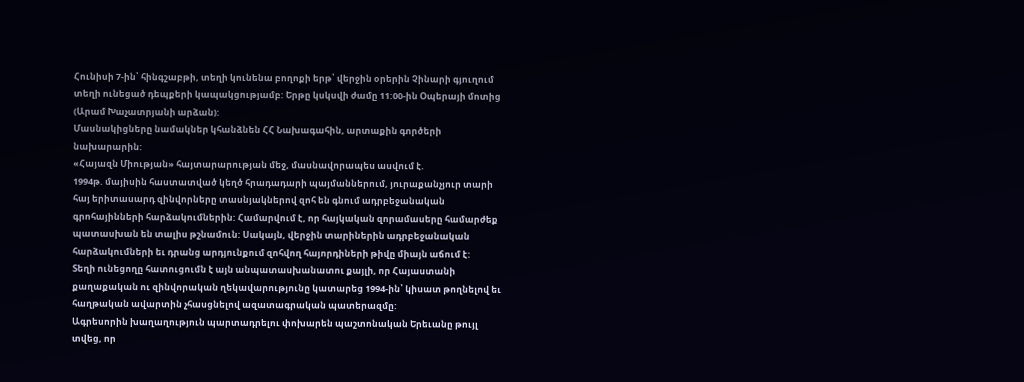Հունիսի 7-ին՝ հինգշաբթի, տեղի կունենա բողոքի երթ՝ վերջին օրերին Չինարի գյուղում տեղի ունեցած դեպքերի կապակցությամբ: Երթը կսկսվի ժամը 11:00-ին Օպերայի մոտից (Արամ Խաչատրյանի արձան):
Մասնակիցները նամակներ կհանձնեն ՀՀ Նախագահին, արտաքին գործերի նախարարին:
«Հայազն Միության» հայտարարության մեջ, մասնավորապես ասվում է.
1994թ. մայիսին հաստատված կեղծ հրադադարի պայմաններում, յուրաքանչյուր տարի հայ երիտասարդ զինվորները տասնյակներով զոհ են գնում ադրբեջանական գրոհայինների հարձակումներին: Համարվում է, որ հայկական զորամասերը համարժեք պատասխան են տալիս թշնամուն: Սակայն, վերջին տարիներին ադրբեջանական հարձակումների եւ դրանց արդյունքում զոհվող հայորդիների թիվը միայն աճում է:
Տեղի ունեցողը հատուցումն է այն անպատասխանատու քայլի, որ Հայաստանի քաղաքական ու զինվորական ղեկավարությունը կատարեց 1994-ին՝ կիսատ թողնելով եւ հաղթական ավարտին չհասցնելով ազատագրական պատերազմը:
Ագրեսորին խաղաղություն պարտադրելու փոխարեն պաշտոնական Երեւանը թույլ տվեց, որ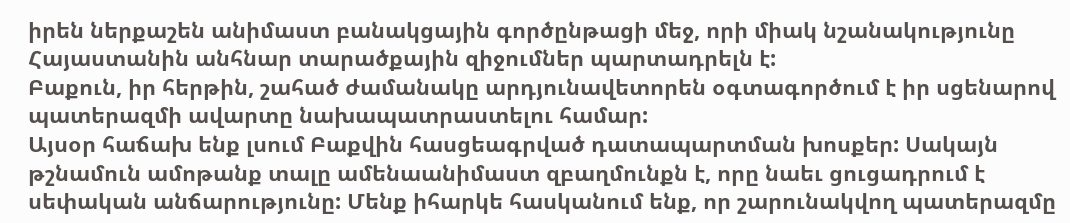իրեն ներքաշեն անիմաստ բանակցային գործընթացի մեջ, որի միակ նշանակությունը Հայաստանին անհնար տարածքային զիջումներ պարտադրելն է:
Բաքուն, իր հերթին, շահած ժամանակը արդյունավետորեն օգտագործում է իր սցենարով պատերազմի ավարտը նախապատրաստելու համար:
Այսօր հաճախ ենք լսում Բաքվին հասցեագրված դատապարտման խոսքեր: Սակայն թշնամուն ամոթանք տալը ամենաանիմաստ զբաղմունքն է, որը նաեւ ցուցադրում է սեփական անճարությունը: Մենք իհարկե հասկանում ենք, որ շարունակվող պատերազմը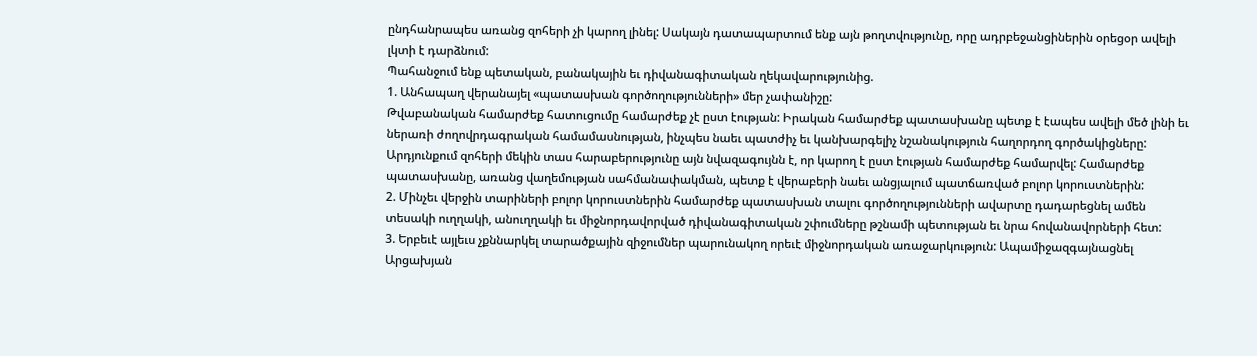ընդհանրապես առանց զոհերի չի կարող լինել: Սակայն դատապարտում ենք այն թողտվությունը, որը ադրբեջանցիներին օրեցօր ավելի լկտի է դարձնում:
Պահանջում ենք պետական, բանակային եւ դիվանագիտական ղեկավարությունից.
1. Անհապաղ վերանայել «պատասխան գործողությունների» մեր չափանիշը:
Թվաբանական համարժեք հատուցումը համարժեք չէ ըստ էության: Իրական համարժեք պատասխանը պետք է էապես ավելի մեծ լինի եւ ներառի ժողովրդագրական համամասնության, ինչպես նաեւ պատժիչ եւ կանխարգելիչ նշանակություն հաղորդող գործակիցները: Արդյունքում զոհերի մեկին տաս հարաբերությունը այն նվազագույնն է, որ կարող է ըստ էության համարժեք համարվել: Համարժեք պատասխանը, առանց վաղեմության սահմանափակման, պետք է վերաբերի նաեւ անցյալում պատճառված բոլոր կորուստներին:
2. Մինչեւ վերջին տարիների բոլոր կորուստներին համարժեք պատասխան տալու գործողությունների ավարտը դադարեցնել ամեն տեսակի ուղղակի, անուղղակի եւ միջնորդավորված դիվանագիտական շփումները թշնամի պետության եւ նրա հովանավորների հետ:
3. Երբեւէ այլեւս չքննարկել տարածքային զիջումներ պարունակող որեւէ միջնորդական առաջարկություն: Ապամիջազգայնացնել Արցախյան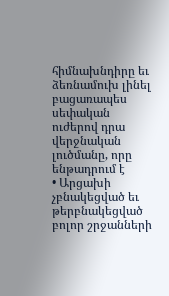հիմնախնդիրը եւ ձեռնամուխ լինել բացառապես սեփական ուժերով դրա վերջնական լուծմանը, որը ենթադրում է
• Արցախի չբնակեցված եւ թերբնակեցված բոլոր շրջանների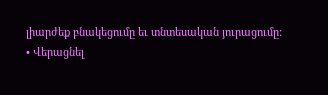լիարժեք բնակեցումը եւ տնտեսական յուրացումը:
• Վերացնել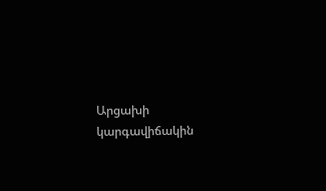Արցախի կարգավիճակին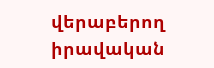վերաբերող իրավական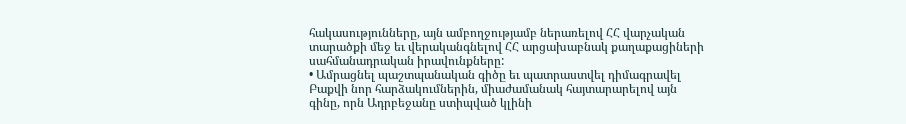հակասությունները, այն ամբողջությամբ ներառելով ՀՀ վարչական տարածքի մեջ եւ վերականգնելով ՀՀ արցախաբնակ քաղաքացիների սահմանադրական իրավունքները:
• Ամրացնել պաշտպանական գիծը եւ պատրաստվել դիմագրավել Բաքվի նոր հարձակումներին, միաժամանակ հայտարարելով այն գինը, որն Ադրբեջանը ստիպված կլինի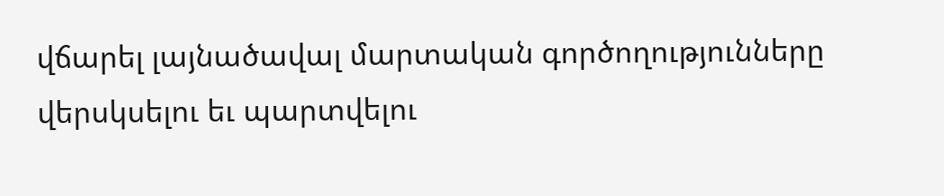վճարել լայնածավալ մարտական գործողությունները վերսկսելու եւ պարտվելու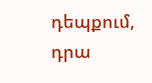դեպքում, դրա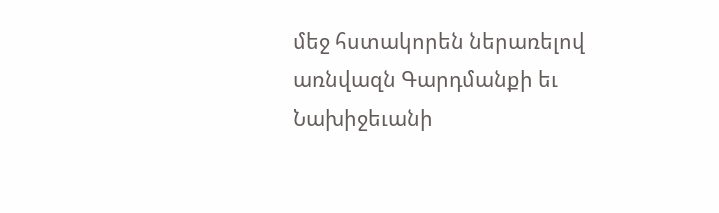մեջ հստակորեն ներառելով առնվազն Գարդմանքի եւ Նախիջեւանի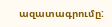ազատագրումը: